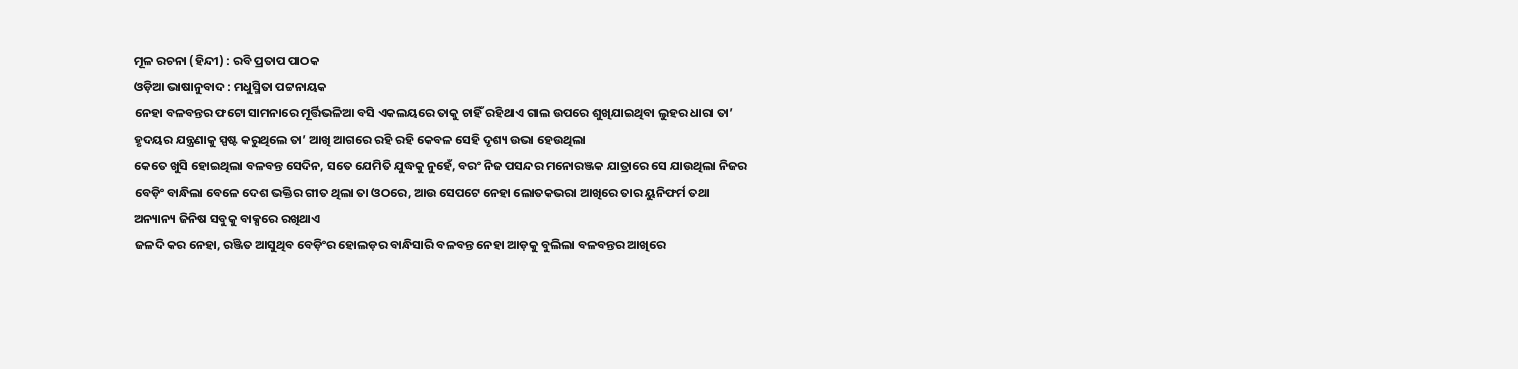ମୂଳ ରଚନା (ହିନ୍ଦୀ) : ରବି ପ୍ରତାପ ପାଠକ
ଓଡ଼ିଆ ଭାଷାନୁବାଦ : ମଧୁସ୍ମିତା ପଟ୍ଟନାୟକ
ନେହା ବଳବନ୍ତର ଫଟୋ ସାମନାରେ ମୂର୍ତ୍ତିଭଳିଆ ବସି ଏକଲୟରେ ତାକୁ ଚାହିଁ ରହିଥାଏ ଗାଲ ଉପରେ ଶୁଖିଯାଇଥିବା ଲୁହର ଧାରା ତା’ ହୃଦୟର ଯନ୍ତ୍ରଣାକୁ ସ୍ପଷ୍ଟ କରୁଥିଲେ ତା’ ଆଖି ଆଗରେ ରହି ରହି କେବଳ ସେହି ଦୃଶ୍ୟ ଉଭା ହେଉଥିଲା
କେତେ ଖୁସି ହୋଇଥିଲା ବଳବନ୍ତ ସେଦିନ, ସତେ ଯେମିତି ଯୁଦ୍ଧକୁ ନୁହେଁ, ବରଂ ନିଜ ପସନ୍ଦର ମନୋରଞ୍ଜକ ଯାତ୍ରାରେ ସେ ଯାଉଥିଲା ନିଜର ବେଡ଼ିଂ ବାନ୍ଧିଲା ବେଳେ ଦେଶ ଭକ୍ତିର ଗୀତ ଥିଲା ତା ଓଠରେ, ଆଉ ସେପଟେ ନେହା ଲୋତକଭରା ଆଖିରେ ତାର ୟୁନିଫର୍ମ ତଥା ଅନ୍ୟାନ୍ୟ ଜିନିଷ ସବୁକୁ ବାକ୍ସରେ ରଖିଥାଏ
ଜଳଦି କର ନେହା, ରଞ୍ଜିତ ଆସୁଥିବ ବେଡ଼ିଂର ହୋଲଡ଼ର ବାନ୍ଧିସାରି ବଳବନ୍ତ ନେହା ଆଡ଼କୁ ବୁଲିଲା ବଳବନ୍ତର ଆଖିରେ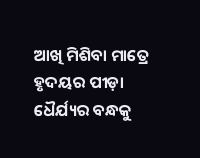ଆଖି ମିଶିବା ମାତ୍ରେ ହୃଦୟର ପୀଡ଼ା ଧୈର୍ଯ୍ୟର ବନ୍ଧକୁ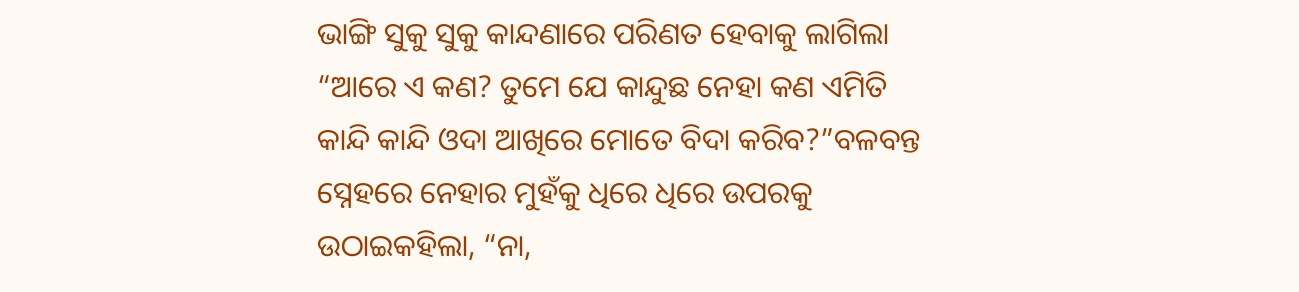ଭାଙ୍ଗି ସୁକୁ ସୁକୁ କାନ୍ଦଣାରେ ପରିଣତ ହେବାକୁ ଲାଗିଲା
“ଆରେ ଏ କଣ? ତୁମେ ଯେ କାନ୍ଦୁଛ ନେହା କଣ ଏମିତି କାନ୍ଦି କାନ୍ଦି ଓଦା ଆଖିରେ ମୋତେ ବିଦା କରିବ?”ବଳବନ୍ତ ସ୍ନେହରେ ନେହାର ମୁହଁକୁ ଧିରେ ଧିରେ ଉପରକୁ ଉଠାଇକହିଲା, “ନା,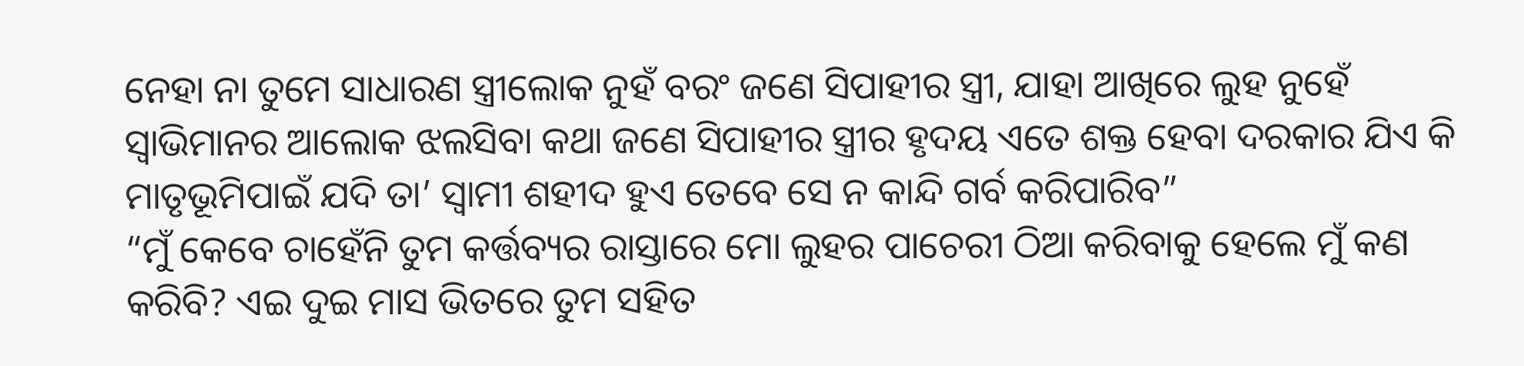ନେହା ନା ତୁମେ ସାଧାରଣ ସ୍ତ୍ରୀଲୋକ ନୁହଁ ବରଂ ଜଣେ ସିପାହୀର ସ୍ତ୍ରୀ, ଯାହା ଆଖିରେ ଲୁହ ନୁହେଁ ସ୍ବାଭିମାନର ଆଲୋକ ଝଲସିବା କଥା ଜଣେ ସିପାହୀର ସ୍ତ୍ରୀର ହୃଦୟ ଏତେ ଶକ୍ତ ହେବା ଦରକାର ଯିଏ କି ମାତୃଭୂମିପାଇଁ ଯଦି ତା’ ସ୍ବାମୀ ଶହୀଦ ହୁଏ ତେବେ ସେ ନ କାନ୍ଦି ଗର୍ବ କରିପାରିବ”
“ମୁଁ କେବେ ଚାହେଁନି ତୁମ କର୍ତ୍ତବ୍ୟର ରାସ୍ତାରେ ମୋ ଲୁହର ପାଚେରୀ ଠିଆ କରିବାକୁ ହେଲେ ମୁଁ କଣ କରିବି? ଏଇ ଦୁଇ ମାସ ଭିତରେ ତୁମ ସହିତ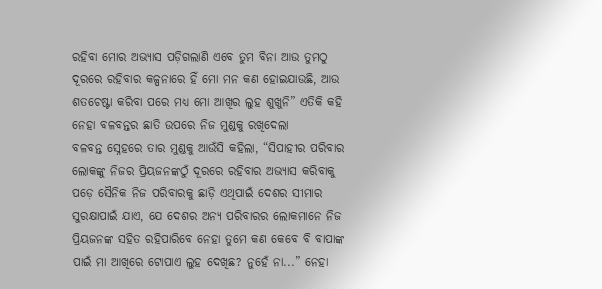ରହିବା ମୋର ଅଭ୍ୟାସ ପଡ଼ିଗଲାଣି ଏବେ ତୁମ ବିନା ଆଉ ତୁମଠୁ ଦୂରରେ ରହିବାର କଳ୍ପନାରେ ହିଁ ମୋ ମନ କଣ ହୋଇଯାଉଛି, ଆଉ ଶତଚେଷ୍ଟା କରିବା ପରେ ମଧ୍ୟ ମୋ ଆଖିର ଲୁହ ଶୁଖୁନି” ଏତିକି କହି ନେହା ବଳବନ୍ତର ଛାତି ଉପରେ ନିଜ ମୁଣ୍ଡକୁ ରଖିଦେଲା
ବଳବନ୍ତ ସ୍ନେହରେ ତାର ମୁଣ୍ଡକୁ ଆଉଁସି କହିଲା, “ସିପାହୀର ପରିବାର ଲୋକଙ୍କୁ ନିଜର ପ୍ରିୟଜନଙ୍କଠୁଁ ଦୂରରେ ରହିବାର ଅଭ୍ୟାସ କରିବାକୁ ପଡ଼େ ସୈନିକ ନିଜ ପରିବାରକୁ ଛାଡ଼ି ଏଥିପାଇଁ ଦେଶର ସୀମାର ସୁରକ୍ଷାପାଇଁ ଯାଏ, ଯେ ଦେଶର ଅନ୍ୟ ପରିବାରର ଲୋକମାନେ ନିଜ ପ୍ରିୟଜନଙ୍କ ସହିତ ରହିପାରିବେ ନେହା ତୁମେ କଣ କେବେ ବି ବାପାଙ୍କ ପାଇଁ ମା ଆଖିରେ ଟୋପାଏ ଲୁହ ଦେଖିଛ? ନୁହେଁ ନା...” ନେହା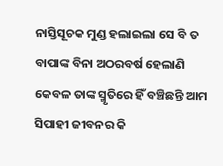ନାସ୍ତିସୂଚକ ମୁଣ୍ଡ ହଲାଇଲା ସେ ବି ତ ବାପାଙ୍କ ବିନା ଅଠରବର୍ଷ ହେଲାଣି କେବଳ ତାଙ୍କ ସ୍ମୃତିରେ ହିଁ ବଞ୍ଚିଛନ୍ତି ଆମ ସିପାହୀ ଜୀବନର କି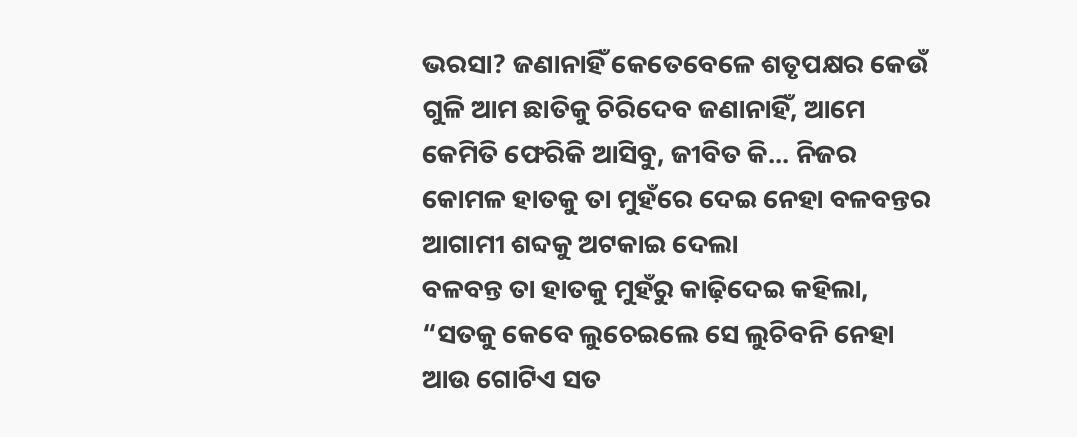ଭରସା? ଜଣାନାହିଁ କେତେବେଳେ ଶତୃପକ୍ଷର କେଉଁ ଗୁଳି ଆମ ଛାତିକୁ ଚିରିଦେବ ଜଣାନାହିଁ, ଆମେ କେମିତି ଫେରିକି ଆସିବୁ, ଜୀବିତ କି... ନିଜର କୋମଳ ହାତକୁ ତା ମୁହଁରେ ଦେଇ ନେହା ବଳବନ୍ତର ଆଗାମୀ ଶବ୍ଦକୁ ଅଟକାଇ ଦେଲା
ବଳବନ୍ତ ତା ହାତକୁ ମୁହଁରୁ କାଢ଼ିଦେଇ କହିଲା, “ସତକୁ କେବେ ଲୁଚେଇଲେ ସେ ଲୁଚିବନି ନେହା ଆଉ ଗୋଟିଏ ସତ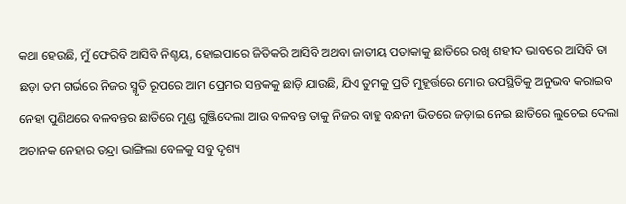କଥା ହେଉଛି, ମୁଁ ଫେରିବି ଆସିବି ନିଶ୍ଚୟ, ହୋଇପାରେ ଜିତିକରି ଆସିବି ଅଥବା ଜାତୀୟ ପତାକାକୁ ଛାତିରେ ରଖି ଶହୀଦ ଭାବରେ ଆସିବି ତା ଛଡ଼ା ତମ ଗର୍ଭରେ ନିଜର ସ୍ମୃତି ରୂପରେ ଆମ ପ୍ରେମର ସନ୍ତକକୁ ଛାଡ଼ି ଯାଉଛି, ଯିଏ ତୁମକୁ ପ୍ରତି ମୁହୂର୍ତ୍ତରେ ମୋର ଉପସ୍ଥିତିକୁ ଅନୁଭବ କରାଇବ
ନେହା ପୁଣିଥରେ ବଳବନ୍ତର ଛାତିରେ ମୁଣ୍ଡ ଗୁଞ୍ଜିଦେଲା ଆଉ ବଳବନ୍ତ ତାକୁ ନିଜର ବାହୁ ବନ୍ଧନୀ ଭିତରେ ଜଡ଼ାଇ ନେଇ ଛାତିରେ ଲୁଚେଇ ଦେଲା ଅଚାନକ ନେହାର ତନ୍ଦ୍ରା ଭାଙ୍ଗିଲା ବେଳକୁ ସବୁ ଦୃଶ୍ୟ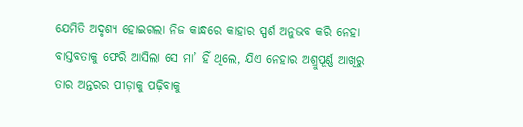ଯେମିତି ଅଦୃଶ୍ୟ ହୋଇଗଲା ନିଜ କାନ୍ଧରେ କାହାର ସ୍ପର୍ଶ ଅନୁଭବ କରି ନେହା ବାସ୍ତବତାକୁ ଫେରି ଆସିଲା ସେ ମା’ ହିଁ ଥିଲେ, ଯିଏ ନେହାର ଅଶ୍ରୁପୂର୍ଣ୍ଣ ଆଖିରୁ ତାର ଅନ୍ତରର ପୀଡ଼ାକୁ ପଢ଼ିବାକୁ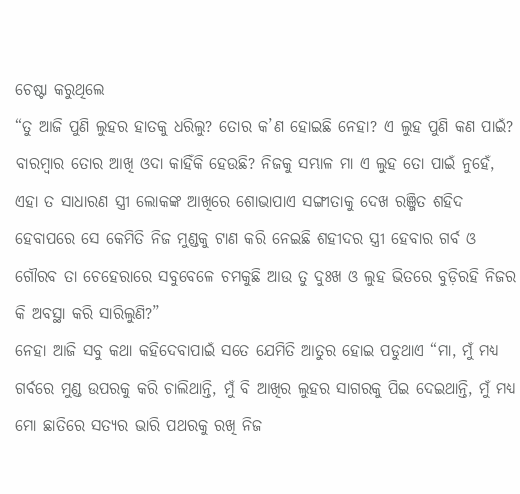ଚେଷ୍ଟା କରୁଥିଲେ
“ତୁ ଆଜି ପୁଣି ଲୁହର ହାତକୁ ଧରିଲୁ? ତୋର କ’ଣ ହୋଇଛି ନେହା? ଏ ଲୁହ ପୁଣି କଣ ପାଇଁ? ବାରମ୍ବାର ତୋର ଆଖି ଓଦା କାହିଁକି ହେଉଛି? ନିଜକୁ ସମ୍ଭାଳ ମା ଏ ଲୁହ ତୋ ପାଇଁ ନୁହେଁ, ଏହା ତ ସାଧାରଣ ସ୍ତ୍ରୀ ଲୋକଙ୍କ ଆଖିରେ ଶୋଭାପାଏ ସଙ୍ଗୀତାକୁ ଦେଖ ରଞ୍ଜିତ ଶହିଦ ହେବାପରେ ସେ କେମିତି ନିଜ ମୁଣ୍ଡକୁ ଟାଣ କରି ନେଇଛି ଶହୀଦର ସ୍ତ୍ରୀ ହେବାର ଗର୍ବ ଓ ଗୌରବ ତା ଚେହେରାରେ ସବୁବେଳେ ଚମକୁଛି ଆଉ ତୁ ଦୁଃଖ ଓ ଲୁହ ଭିତରେ ବୁଡ଼ିରହି ନିଜର କି ଅବସ୍ଥା କରି ସାରିଲୁଣି?”
ନେହା ଆଜି ସବୁ କଥା କହିଦେବାପାଇଁ ସତେ ଯେମିତି ଆତୁର ହୋଇ ପଡୁଥାଏ “ମା, ମୁଁ ମଧ୍ୟ ଗର୍ବରେ ମୁଣ୍ଡ ଉପରକୁ କରି ଚାଲିଥାନ୍ତି, ମୁଁ ବି ଆଖିର ଲୁହର ସାଗରକୁ ପିଇ ଦେଇଥାନ୍ତି, ମୁଁ ମଧ୍ୟ ମୋ ଛାତିରେ ସତ୍ୟର ଭାରି ପଥରକୁ ରଖି ନିଜ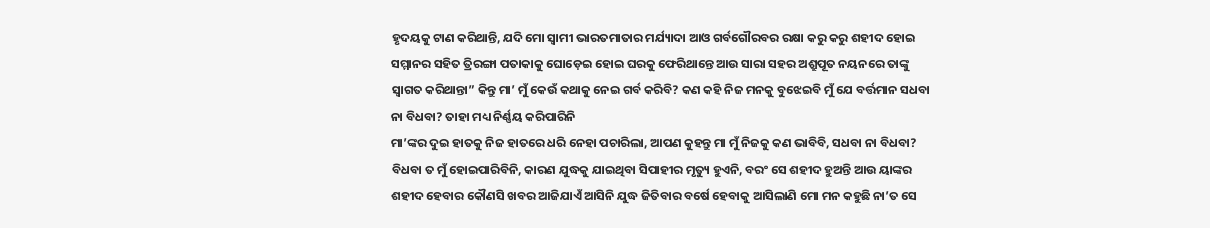ହୃଦୟକୁ ଟାଣ କରିଥାନ୍ତି, ଯଦି ମୋ ସ୍ବାମୀ ଭାରତମାତାର ମର୍ଯ୍ୟାଦା ଆଓ ଗର୍ବଗୌରବର ରକ୍ଷା କରୁ କରୁ ଶହୀଦ ହୋଇ ସମ୍ମାନର ସହିତ ତ୍ରିରଙ୍ଗା ପତାକାକୁ ଘୋଡ଼େଇ ହୋଇ ଘରକୁ ଫେରିଥାନ୍ତେ ଆଉ ସାରା ସହର ଅଶ୍ରୁପୂତ ନୟନରେ ତାଙ୍କୁ ସ୍ବାଗତ କରିଥାନ୍ତା” କିନ୍ତୁ ମା’ ମୁଁ କେଉଁ କଥାକୁ ନେଇ ଗର୍ବ କରିବି? କଣ କହି ନିଜ ମନକୁ ବୁଝେଇବି ମୁଁ ଯେ ବର୍ତ୍ତମାନ ସଧବା ନା ବିଧବା? ତାହା ମଧ୍ୟ ନିର୍ଣ୍ଣୟ କରିପାରିନି
ମା’ଙ୍କର ଦୁଇ ହାତକୁ ନିଜ ହାତରେ ଧରି ନେହା ପଚାରିଲା, ଆପଣ କୁହନ୍ତୁ ମା ମୁଁ ନିଜକୁ କଣ ଭାବିବି, ସଧବା ନା ବିଧବା? ବିଧବା ତ ମୁଁ ହୋଇପାରିବିନି, କାରଣ ଯୁଦ୍ଧକୁ ଯାଇଥିବା ସିପାହୀର ମୃତ୍ୟୁ ହୁଏନି, ବରଂ ସେ ଶହୀଦ ହୁଅନ୍ତି ଆଉ ୟାଙ୍କର ଶହୀଦ ହେବାର କୌଣସି ଖବର ଆଜିଯାଏଁ ଆସିନି ଯୁଦ୍ଧ ଜିତିବାର ବର୍ଷେ ହେବାକୁ ଆସିଲାଣି ମୋ ମନ କହୁଛି ନା’ତ ସେ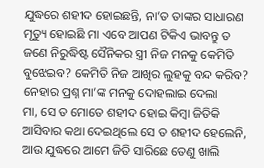ଯୁଦ୍ଧରେ ଶହୀଦ ହୋଇଛନ୍ତି, ନା’ତ ତାଙ୍କର ସାଧାରଣ ମୃତ୍ୟୁ ହୋଇଛି ମା ଏବେ ଆପଣ ଟିକିଏ ଭାବନ୍ତୁ ତ ଜଣେ ନିରୁଦ୍ଧିଷ୍ଟ ସୈନିକର ସ୍ତ୍ରୀ ନିଜ ମନକୁ କେମିତି ବୁଝେଇବ? କେମିତି ନିଜ ଆଖିର ଲୁହକୁ ବନ୍ଦ କରିବ? ନେହାର ପ୍ରଶ୍ନ ମା’ଙ୍କ ମନକୁ ଦୋହଲାଇ ଦେଲା
ମା, ସେ ତ ମୋତେ ଶହୀଦ ହୋଇ କିମ୍ବା ଜିତିକି ଆସିବାର କଥା ଦେଇଥିଲେ ସେ ତ ଶହୀଦ ହେଲେନି, ଆଉ ଯୁଦ୍ଧରେ ଆମେ ଜିତି ସାରିଛେ ତେଣୁ ଖାଲି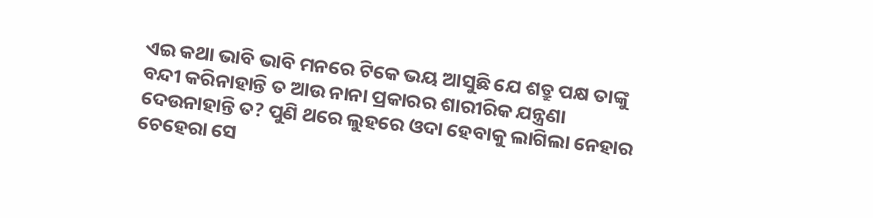ଏଇ କଥା ଭାବି ଭାବି ମନରେ ଟିକେ ଭୟ ଆସୁଛି ଯେ ଶତ୍ରୁ ପକ୍ଷ ତାଙ୍କୁ ବନ୍ଦୀ କରିନାହାନ୍ତି ତ ଆଉ ନାନା ପ୍ରକାରର ଶାରୀରିକ ଯନ୍ତ୍ରଣା ଦେଉନାହାନ୍ତି ତ? ପୁଣି ଥରେ ଲୁହରେ ଓଦା ହେବାକୁ ଲାଗିଲା ନେହାର ଚେହେରା ସେ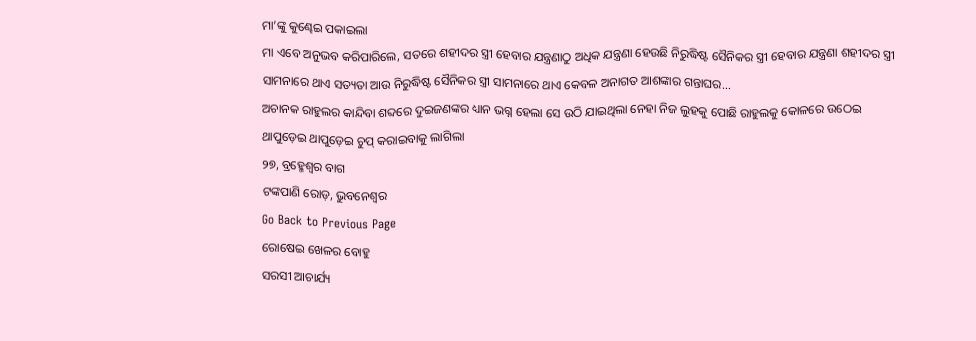ମା’ଙ୍କୁ କୁଣ୍ଢେଇ ପକାଇଲା
ମା ଏବେ ଅନୁଭବ କରିପାରିଲେ, ସତରେ ଶହୀଦର ସ୍ତ୍ରୀ ହେବାର ଯନ୍ତ୍ରଣାଠୁ ଅଧିକ ଯନ୍ତ୍ରଣା ହେଉଛି ନିରୁଦ୍ଧିଷ୍ଟ ସୈନିକର ସ୍ତ୍ରୀ ହେବାର ଯନ୍ତ୍ରଣା ଶହୀଦର ସ୍ତ୍ରୀ ସାମନାରେ ଥାଏ ସତ୍ୟତା ଆଉ ନିରୁଦ୍ଧିଷ୍ଟ ସୈନିକର ସ୍ତ୍ରୀ ସାମନାରେ ଥାଏ କେବଳ ଅନାଗତ ଆଶଙ୍କାର ଗନ୍ତାଘର...
ଅଚାନକ ରାହୁଲର କାନ୍ଦିବା ଶବ୍ଦରେ ଦୁଇଜଣଙ୍କର ଧ୍ୟାନ ଭଗ୍ନ ହେଲା ସେ ଉଠି ଯାଇଥିଲା ନେହା ନିଜ ଲୁହକୁ ପୋଛି ରାହୁଲକୁ କୋଳରେ ଉଠେଇ ଥାପୁଡ଼େଇ ଥାପୁଡ଼େଇ ଚୁପ୍ କରାଇବାକୁ ଲାଗିଲା
୨୭, ବ୍ରହ୍ମେଶ୍ବର ବାଗ
ଟଙ୍କପାଣି ରୋଡ଼, ଭୁବନେଶ୍ବର
Go Back to Previous Page
ରୋଷେଇ ଖେଳର ବୋହୁ
ସରସୀ ଆଚାର୍ଯ୍ୟ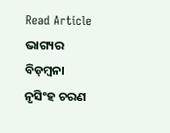Read Article
ଭାଗ୍ୟର ବିଡ଼ମ୍ବନା
ନୃସିଂହ ଚରଣ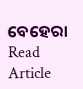ବେହେରା
Read Article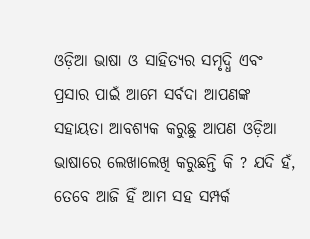ଓଡ଼ିଆ ଭାଷା ଓ ସାହିତ୍ୟର ସମୃଦ୍ଧି ଏବଂ ପ୍ରସାର ପାଇଁ ଆମେ ସର୍ବଦା ଆପଣଙ୍କ ସହାୟତା ଆବଶ୍ୟକ କରୁଛୁ ଆପଣ ଓଡ଼ିଆ ଭାଷାରେ ଲେଖାଲେଖି କରୁଛନ୍ତି କି ? ଯଦି ହଁ, ତେବେ ଆଜି ହିଁ ଆମ ସହ ସମ୍ପର୍କ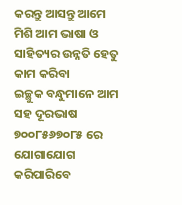କରନ୍ତୁ ଆସନ୍ତୁ ଆମେ ମିଶି ଆମ ଭାଷା ଓ ସାହିତ୍ୟର ଉନ୍ନତି ହେତୁ କାମ କରିବା
ଇଚ୍ଛୁକ ବନ୍ଧୁମାନେ ଆମ ସହ ଦୂରଭାଷ ୭୦୦୮୫୬୭୦୮୫ ରେ ଯୋଗାଯୋଗ କରିପାରିବେ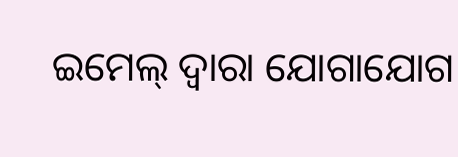ଇମେଲ୍ ଦ୍ବାରା ଯୋଗାଯୋଗ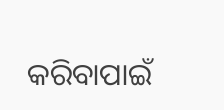କରିବାପାଇଁ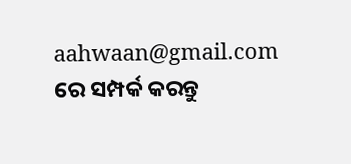aahwaan@gmail.com ରେ ସମ୍ପର୍କ କରନ୍ତୁ